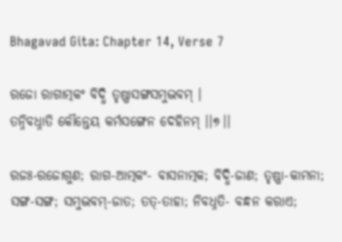Bhagavad Gita: Chapter 14, Verse 7

ରଜୋ ରାଗାତ୍ମକଂ ବିଦ୍ଧି ତୃଷ୍ଣାସଙ୍ଗସମୁଦ୍ଭବମ୍ ।
ତନ୍ନିବଧ୍ନାତି କୌନ୍ତେୟ କର୍ମସଙ୍ଗେନ ଦେହିନମ୍ ।।୭।।

ରଜଃ-ରଜୋଗୁଣ; ରାଗ-ଆତ୍ମକଂ- ବାସନାତ୍ମକ; ବିଦ୍ଧି-ଜାଣ; ତୃଷ୍ଣା-କାମନା; ସଙ୍ଗ-ସଙ୍ଗ; ସମୁଦ୍ଭବମ୍‌-ଜାତ; ତତ୍‌-ତାହା; ନିବଧ୍ନତି- ବନ୍ଧନ କରାଏ;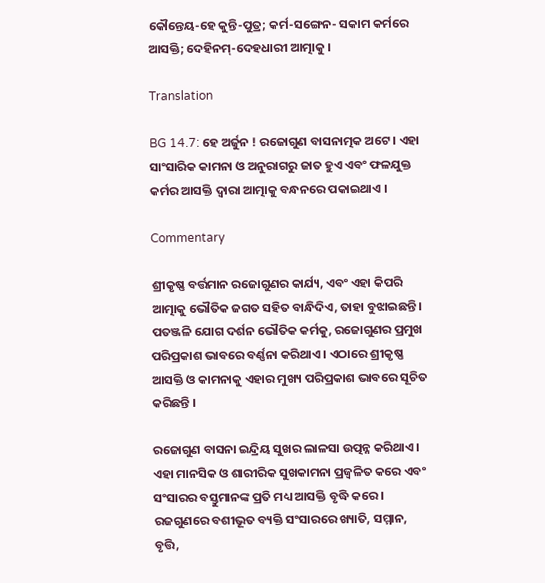କୌନ୍ତେୟ-ହେ କୁନ୍ତି-ପୁତ୍ର; କର୍ମ-ସଙ୍ଗେନ- ସକାମ କର୍ମରେ ଆସକ୍ତି; ଦେହିନମ୍‌-ଦେହଧାରୀ ଆତ୍ମାକୁ ।

Translation

BG 14.7: ହେ ଅର୍ଜୁନ ! ରଜୋଗୁଣ ବାସନାତ୍ମକ ଅଟେ । ଏହା ସାଂସାରିକ କାମନା ଓ ଅନୁରାଗରୁ ଜାତ ହୁଏ ଏବଂ ଫଳଯୁକ୍ତ କର୍ମର ଆସକ୍ତି ଦ୍ୱାରା ଆତ୍ମାକୁ ବନ୍ଧନରେ ପକାଇଥାଏ ।

Commentary

ଶ୍ରୀକୃଷ୍ଣ ବର୍ତ୍ତମାନ ରଜୋଗୁଣର କାର୍ଯ୍ୟ, ଏବଂ ଏହା କିପରି ଆତ୍ମାକୁ ଭୌତିକ ଜଗତ ସହିତ ବାନ୍ଧିଦିଏ, ତାହା ବୁଝାଇଛନ୍ତି । ପତଞ୍ଜଳି ଯୋଗ ଦର୍ଶନ ଭୌତିକ କର୍ମକୁ, ରଜୋଗୁଣର ପ୍ରମୁଖ ପରିପ୍ରକାଶ ଭାବରେ ବର୍ଣ୍ଣନା କରିଥାଏ । ଏଠାରେ ଶ୍ରୀକୃଷ୍ଣ ଆସକ୍ତି ଓ କାମନାକୁ ଏହାର ମୁଖ୍ୟ ପରିପ୍ରକାଶ ଭାବରେ ସୂଚିତ କରିଛନ୍ତି ।

ରଜୋଗୁଣ ବାସନା ଇନ୍ଦ୍ରିୟ ସୁଖର ଲାଳସା ଉତ୍ପନ୍ନ କରିଥାଏ । ଏହା ମାନସିକ ଓ ଶାରୀରିକ ସୁଖକାମନା ପ୍ରଜ୍ୱଳିତ କରେ ଏବଂ ସଂସାରର ବସ୍ତୁମାନଙ୍କ ପ୍ରତି ମଧ୍ୟ ଆସକ୍ତି ବୃଦ୍ଧି କରେ । ରଜଗୁଣରେ ବଶୀଭୂତ ବ୍ୟକ୍ତି ସଂସାରରେ ଖ୍ୟାତି, ସମ୍ମାନ, ବୃତ୍ତି,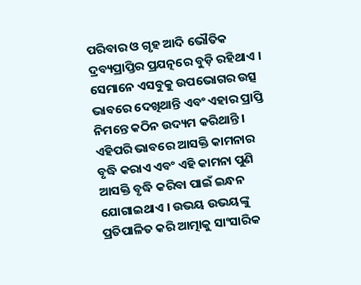ପରିବାର ଓ ଗୃହ ଆଦି ଭୌତିକ ଦ୍ରବ୍ୟପ୍ରାପ୍ତିର ପ୍ରଯତ୍ନରେ ବୁଡ଼ି ରହିଥାଏ । ସେମାନେ ଏସବୁକୁ ଉପଭୋଗର ଉତ୍ସ ଭାବରେ ଦେଖିଥାନ୍ତି ଏବଂ ଏହାର ପ୍ରାପ୍ତି ନିମନ୍ତେ କଠିନ ଉଦ୍ୟମ କରିଥାନ୍ତି । ଏହିପରି ଭାବରେ ଆସକ୍ତି କାମନାର ବୃଦ୍ଧି କରାଏ ଏବଂ ଏହି କାମନା ପୁଣି ଆସକ୍ତି ବୃଦ୍ଧି କରିବା ପାଇଁ ଇନ୍ଧନ ଯୋଗାଇଥାଏ । ଉଭୟ ଉଭୟଙ୍କୁ ପ୍ରତିପାଳିତ କରି ଆତ୍ମାକୁ ସାଂସାରିକ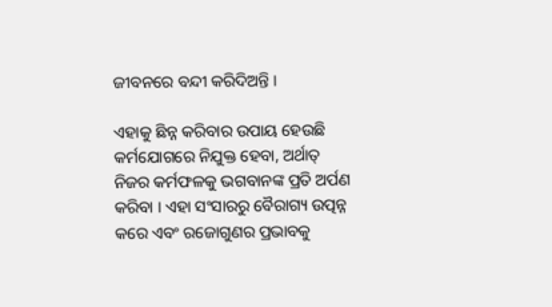ଜୀବନରେ ବନ୍ଦୀ କରିଦିଅନ୍ତି ।

ଏହାକୁ ଛିନ୍ନ କରିବାର ଉପାୟ ହେଉଛି କର୍ମଯୋଗରେ ନିଯୁକ୍ତ ହେବା, ଅର୍ଥାତ୍ ନିଜର କର୍ମଫଳକୁ ଭଗବାନଙ୍କ ପ୍ରତି ଅର୍ପଣ କରିବା । ଏହା ସଂସାରରୁ ବୈରାଗ୍ୟ ଉତ୍ପନ୍ନ କରେ ଏବଂ ରଜୋଗୁଣର ପ୍ରଭାବକୁ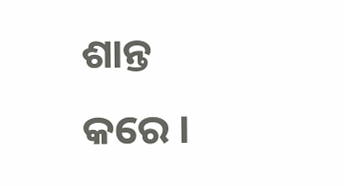ଶାନ୍ତ କରେ ।